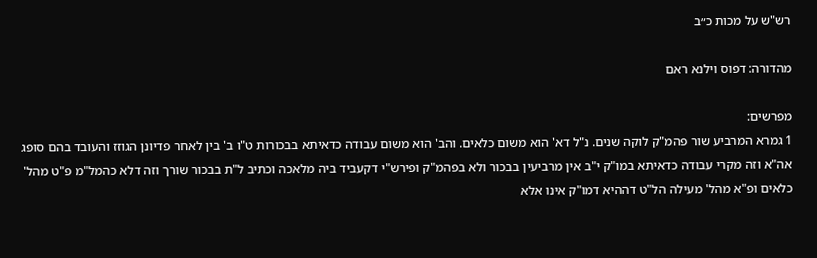רש"ש על מכות כ״ב

מהדורה: דפוס וילנא ראם

מפרשים:
1 גמרא המרביע שור פהמ"ק לוקה שנים. נ"ל דא' הוא משום כלאים. והב' הוא משום עבודה כדאיתא בבכורות ט"ו ב' בין לאחר פדיונן הגוזז והעובד בהם סופג אה"א וזה מקרי עבודה כדאיתא במו"ק י"ב אין מרביעין בבכור ולא בפהמ"ק ופירש"י דקעביד ביה מלאכה וכתיב ל"ת בבכור שורך וזה דלא כהמל"מ פ"ט מהל' כלאים ופ"א מהל' מעילה הל"ט דההיא דמו"ק אינו אלא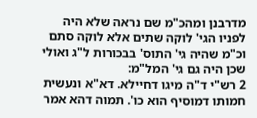מדרבנן ומהכ"מ שם נראה שלא היה לפניו הגי' לוקה שתים אלא לוקה סתם וכ"מ שהיה גי' התוס' בבכורות ל"ג ואולי שכן היה גם גי' המל"מ:
2 רש"י ד"ה מיגו דחיילא. דא"א ונעשית חמותו דמוסיף הוא כו'. תמוה דהא אמר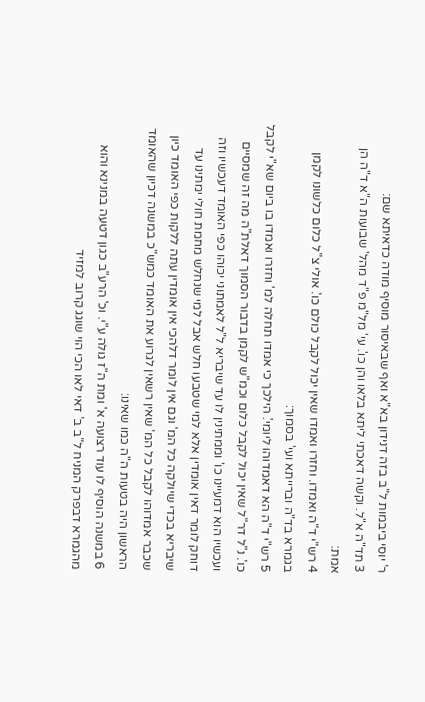ר' יוסי ביבמות ל"ב בזה דנידון בא"א ואף שבאיסור מוסיף מודה כדאיתא שם:
3 תד"ה א"ל. וקשה דאכתי ליתא בלאו והן כו'. עי' מל"מ פ"ד מהל' שבועות ה"א ד"ה הן אמת:
4 רש"י ד"ה ואמדו. וחזרו ואמדו שאין יכול לקבל כולם כו'. אולי צ"ל כלום כלשונו לקמן בגמרא בד"ה וברייתא ועי' בסמוך:
5 רש"י ד"ה הא דאמדוהו ליומי'. הילכך כי אמדו תחלה למ' וחזרו ואמדו בו ביום שא"י לקבל כו'. נ"ל דר"ל שאין יכול לקבל כלום וכמ"ש לקמן בדבור הסמוך דאלת"ה מה זה שמסיים ועכשיו הוא דמעיינו כו' וממתינין לו עד שיבריא ל"ל לאמתוני יכוהו כפי האומד דעכשיו וזה דוחק לומר דאין אומדין אלא למי שטבעו חלש אבל למי שנחלש מחמת חולי ימתינו עד שיבריא בכדי שיולקה כל המ' וגם אין לומר דלהכי אין אומדין עתה ללקות כפי האומד כיון שכבר אמדוהו לקבל כל המ' שאין רשאין לגרוע את האומד כמש"כ במשנה דכיון שהאומד הראשון היה בטעות ה"ה כמו שאינו:
6 במשנה הוסיף לו עוד רצועה א' ומת ה"ז גולה ע"י. וכ' הרע"ב כגון דטעה במנינא והוא מהגמרא דבפרק המניח ל"ב ב' דאי לאו הכי הוי שוגג קרוב למזיד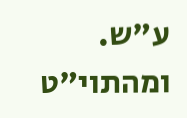ע"ש. ומהתוי"ט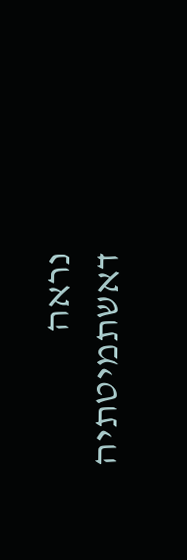נראה דאשתמיטתיה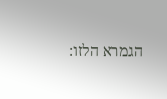הגמרא הלזו: